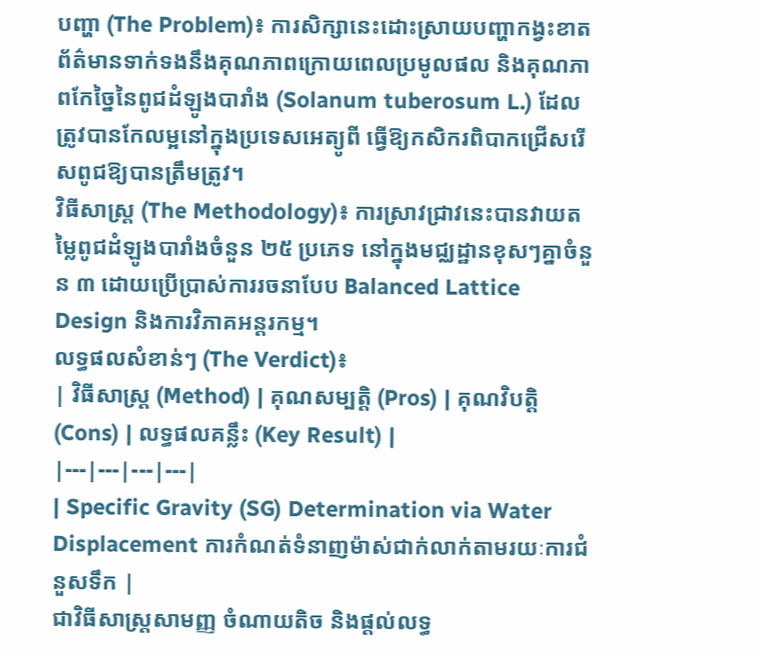បញ្ហា (The Problem)៖ ការសិក្សានេះដោះស្រាយបញ្ហាកង្វះខាតព័ត៌មានទាក់ទងនឹងគុណភាពក្រោយពេលប្រមូលផល និងគុណភាពកែច្នៃនៃពូជដំឡូងបារាំង (Solanum tuberosum L.) ដែលត្រូវបានកែលម្អនៅក្នុងប្រទេសអេត្យូពី ធ្វើឱ្យកសិករពិបាកជ្រើសរើសពូជឱ្យបានត្រឹមត្រូវ។
វិធីសាស្ត្រ (The Methodology)៖ ការស្រាវជ្រាវនេះបានវាយតម្លៃពូជដំឡូងបារាំងចំនួន ២៥ ប្រភេទ នៅក្នុងមជ្ឈដ្ឋានខុសៗគ្នាចំនួន ៣ ដោយប្រើប្រាស់ការរចនាបែប Balanced Lattice Design និងការវិភាគអន្តរកម្ម។
លទ្ធផលសំខាន់ៗ (The Verdict)៖
| វិធីសាស្ត្រ (Method) | គុណសម្បត្តិ (Pros) | គុណវិបត្តិ (Cons) | លទ្ធផលគន្លឹះ (Key Result) |
|---|---|---|---|
| Specific Gravity (SG) Determination via Water Displacement ការកំណត់ទំនាញម៉ាស់ជាក់លាក់តាមរយៈការជំនួសទឹក |
ជាវិធីសាស្ត្រសាមញ្ញ ចំណាយតិច និងផ្តល់លទ្ធ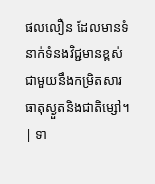ផលលឿន ដែលមានទំនាក់ទំនងវិជ្ជមានខ្ពស់ជាមួយនឹងកម្រិតសារធាតុស្ងួតនិងជាតិម្សៅ។ | ទា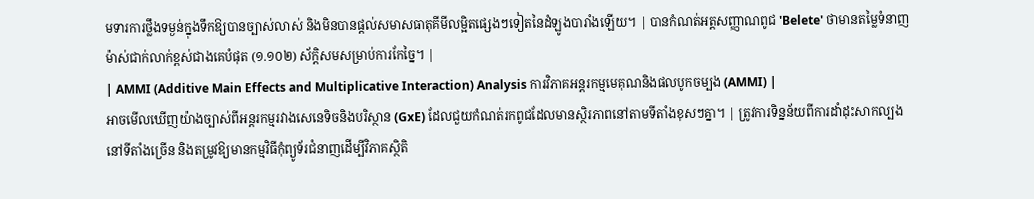មទារការថ្លឹងទម្ងន់ក្នុងទឹកឱ្យបានច្បាស់លាស់ និងមិនបានផ្តល់សមាសធាតុគីមីលម្អិតផ្សេងៗទៀតនៃដំឡូងបារាំងឡើយ។ | បានកំណត់អត្តសញ្ញាណពូជ 'Belete' ថាមានតម្លៃទំនាញម៉ាស់ជាក់លាក់ខ្ពស់ជាងគេបំផុត (១.១០២) ស័ក្តិសមសម្រាប់ការកែច្នៃ។ |
| AMMI (Additive Main Effects and Multiplicative Interaction) Analysis ការវិភាគអន្តរកម្មមេគុណនិងផលបូកចម្បង (AMMI) |
អាចមើលឃើញយ៉ាងច្បាស់ពីអន្តរកម្មរវាងសេនេទិចនិងបរិស្ថាន (GxE) ដែលជួយកំណត់រកពូជដែលមានស្ថិរភាពនៅតាមទីតាំងខុសៗគ្នា។ | ត្រូវការទិន្នន័យពីការដាំដុះសាកល្បងនៅទីតាំងច្រើន និងតម្រូវឱ្យមានកម្មវិធីកុំព្យូទ័រជំនាញដើម្បីវិភាគស្ថិតិ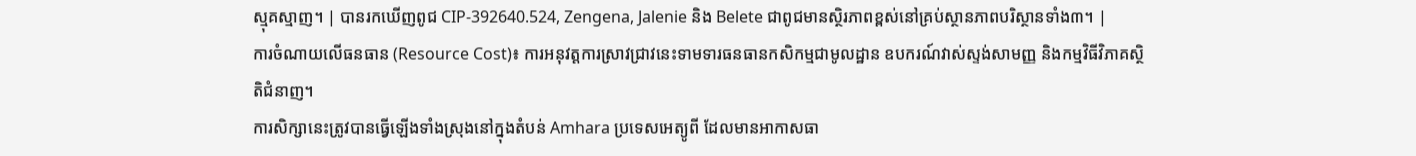ស្មុគស្មាញ។ | បានរកឃើញពូជ CIP-392640.524, Zengena, Jalenie និង Belete ជាពូជមានស្ថិរភាពខ្ពស់នៅគ្រប់ស្ថានភាពបរិស្ថានទាំង៣។ |
ការចំណាយលើធនធាន (Resource Cost)៖ ការអនុវត្តការស្រាវជ្រាវនេះទាមទារធនធានកសិកម្មជាមូលដ្ឋាន ឧបករណ៍វាស់ស្ទង់សាមញ្ញ និងកម្មវិធីវិភាគស្ថិតិជំនាញ។
ការសិក្សានេះត្រូវបានធ្វើឡើងទាំងស្រុងនៅក្នុងតំបន់ Amhara ប្រទេសអេត្យូពី ដែលមានអាកាសធា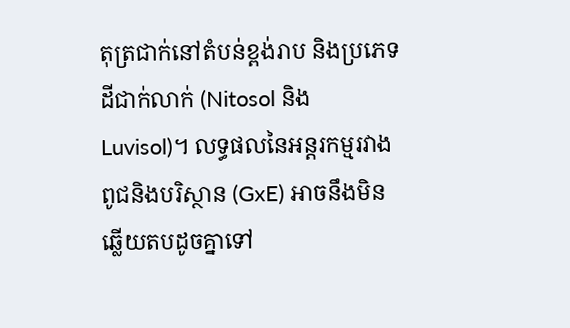តុត្រជាក់នៅតំបន់ខ្ពង់រាប និងប្រភេទដីជាក់លាក់ (Nitosol និង Luvisol)។ លទ្ធផលនៃអន្តរកម្មរវាងពូជនិងបរិស្ថាន (GxE) អាចនឹងមិនឆ្លើយតបដូចគ្នាទៅ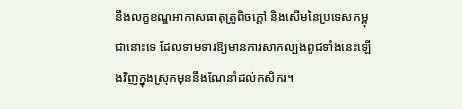នឹងលក្ខខណ្ឌអាកាសធាតុត្រូពិចក្តៅ និងសើមនៃប្រទេសកម្ពុជានោះទេ ដែលទាមទារឱ្យមានការសាកល្បងពូជទាំងនេះឡើងវិញក្នុងស្រុកមុននឹងណែនាំដល់កសិករ។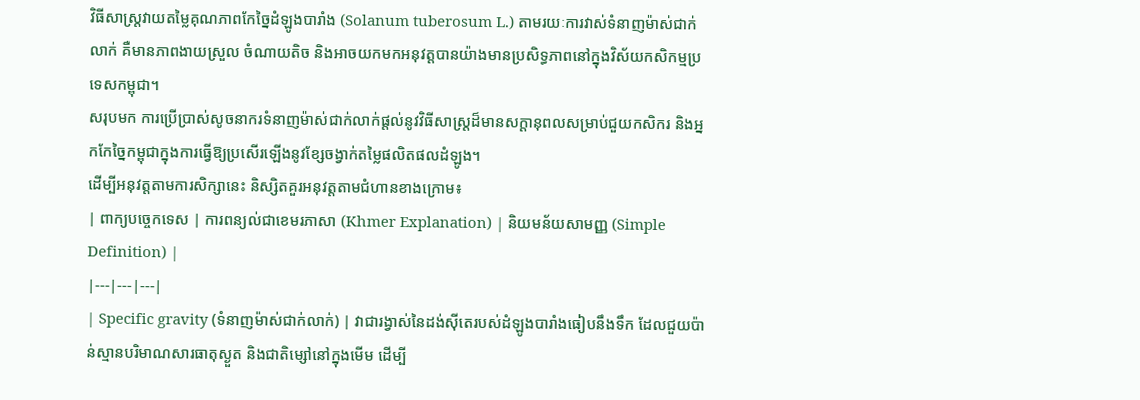វិធីសាស្ត្រវាយតម្លៃគុណភាពកែច្នៃដំឡូងបារាំង (Solanum tuberosum L.) តាមរយៈការវាស់ទំនាញម៉ាស់ជាក់លាក់ គឺមានភាពងាយស្រួល ចំណាយតិច និងអាចយកមកអនុវត្តបានយ៉ាងមានប្រសិទ្ធភាពនៅក្នុងវិស័យកសិកម្មប្រទេសកម្ពុជា។
សរុបមក ការប្រើប្រាស់សូចនាករទំនាញម៉ាស់ជាក់លាក់ផ្តល់នូវវិធីសាស្ត្រដ៏មានសក្តានុពលសម្រាប់ជួយកសិករ និងអ្នកកែច្នៃកម្ពុជាក្នុងការធ្វើឱ្យប្រសើរឡើងនូវខ្សែចង្វាក់តម្លៃផលិតផលដំឡូង។
ដើម្បីអនុវត្តតាមការសិក្សានេះ និស្សិតគួរអនុវត្តតាមជំហានខាងក្រោម៖
| ពាក្យបច្ចេកទេស | ការពន្យល់ជាខេមរភាសា (Khmer Explanation) | និយមន័យសាមញ្ញ (Simple Definition) |
|---|---|---|
| Specific gravity (ទំនាញម៉ាស់ជាក់លាក់) | វាជារង្វាស់នៃដង់ស៊ីតេរបស់ដំឡូងបារាំងធៀបនឹងទឹក ដែលជួយប៉ាន់ស្មានបរិមាណសារធាតុស្ងួត និងជាតិម្សៅនៅក្នុងមើម ដើម្បី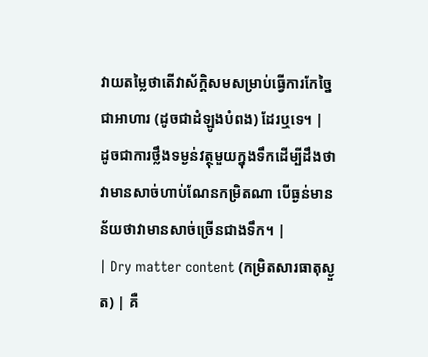វាយតម្លៃថាតើវាស័ក្តិសមសម្រាប់ធ្វើការកែច្នៃជាអាហារ (ដូចជាដំឡូងបំពង) ដែរឬទេ។ | ដូចជាការថ្លឹងទម្ងន់វត្ថុមួយក្នុងទឹកដើម្បីដឹងថាវាមានសាច់ហាប់ណែនកម្រិតណា បើធ្ងន់មានន័យថាវាមានសាច់ច្រើនជាងទឹក។ |
| Dry matter content (កម្រិតសារធាតុស្ងួត) | គឺ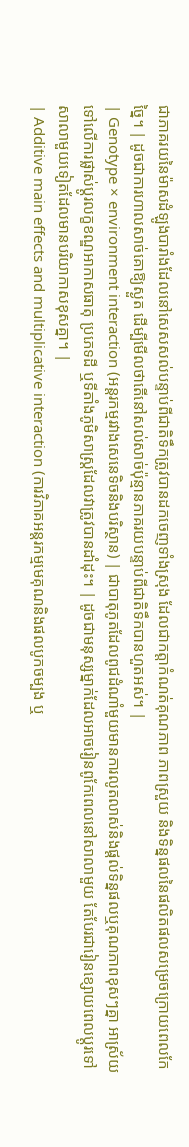ជាភាគរយនៃម៉ាសដំឡូងបារាំងដែលនៅសេសសល់បន្ទាប់ពីជាតិទឹកត្រូវបានដកចេញទាំងស្រុង ដែលជាកត្តាកំណត់គុណភាព ភាពស្រួយ និងទិន្នផលនៃផលិតផលសម្រេចក្រោយពេលកែច្នៃ។ | ដូចជាការហាលសាច់គោឱ្យស្ងួត ដើម្បីមើលថាតើនៅសល់សាច់ប៉ុន្មានភាគរយបន្ទាប់ពីជាតិទឹកបានហួតអស់។ |
| Genotype × environment interaction (អន្តរកម្មរវាងសេនេទិចនិងបរិស្ថាន) | ជាបាតុភូតដែលពូជដំណាំមួយមានការលូតលាស់និងផ្តល់ទិន្នផលឬគុណភាពខុសៗគ្នា អាស្រ័យទៅលើការផ្លាស់ប្តូរលក្ខខណ្ឌអាកាសធាតុ ប្រភេទដី ឬទីតាំងភូមិសាស្ត្រដែលវាត្រូវបានដាំដុះ។ | ដូចជាមនុស្សម្នាក់ដែលអាចរៀនពូកែពេលនៅសាលាមួយ តែបែរជារៀនខ្សោយពេលប្តូរទៅសាលាមួយទៀតដែលមានបរិយាកាសខុសគ្នា។ |
| Additive main effects and multiplicative interaction (ការវិភាគអន្តរកម្មមេគុណនិងផលបូកចម្បង ឬ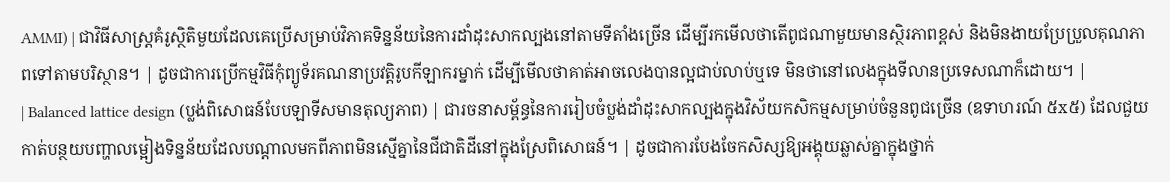AMMI) | ជាវិធីសាស្ត្រគំរូស្ថិតិមួយដែលគេប្រើសម្រាប់វិភាគទិន្នន័យនៃការដាំដុះសាកល្បងនៅតាមទីតាំងច្រើន ដើម្បីរកមើលថាតើពូជណាមួយមានស្ថិរភាពខ្ពស់ និងមិនងាយប្រែប្រួលគុណភាពទៅតាមបរិស្ថាន។ | ដូចជាការប្រើកម្មវិធីកុំព្យូទ័រគណនាប្រវត្តិរូបកីឡាករម្នាក់ ដើម្បីមើលថាគាត់អាចលេងបានល្អជាប់លាប់ឬទេ មិនថានៅលេងក្នុងទីលានប្រទេសណាក៏ដោយ។ |
| Balanced lattice design (ប្លង់ពិសោធន៍បែបឡាទីសមានតុល្យភាព) | ជារចនាសម្ព័ន្ធនៃការរៀបចំប្លង់ដាំដុះសាកល្បងក្នុងវិស័យកសិកម្មសម្រាប់ចំនួនពូជច្រើន (ឧទាហរណ៍ ៥x៥) ដែលជួយកាត់បន្ថយបញ្ហាលម្អៀងទិន្នន័យដែលបណ្តាលមកពីភាពមិនស្មើគ្នានៃជីជាតិដីនៅក្នុងស្រែពិសោធន៍។ | ដូចជាការបែងចែកសិស្សឱ្យអង្គុយឆ្លាស់គ្នាក្នុងថ្នាក់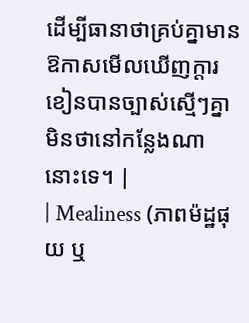ដើម្បីធានាថាគ្រប់គ្នាមានឱកាសមើលឃើញក្តារខៀនបានច្បាស់ស្មើៗគ្នា មិនថានៅកន្លែងណានោះទេ។ |
| Mealiness (ភាពម៉ដ្ឋផុយ ឬ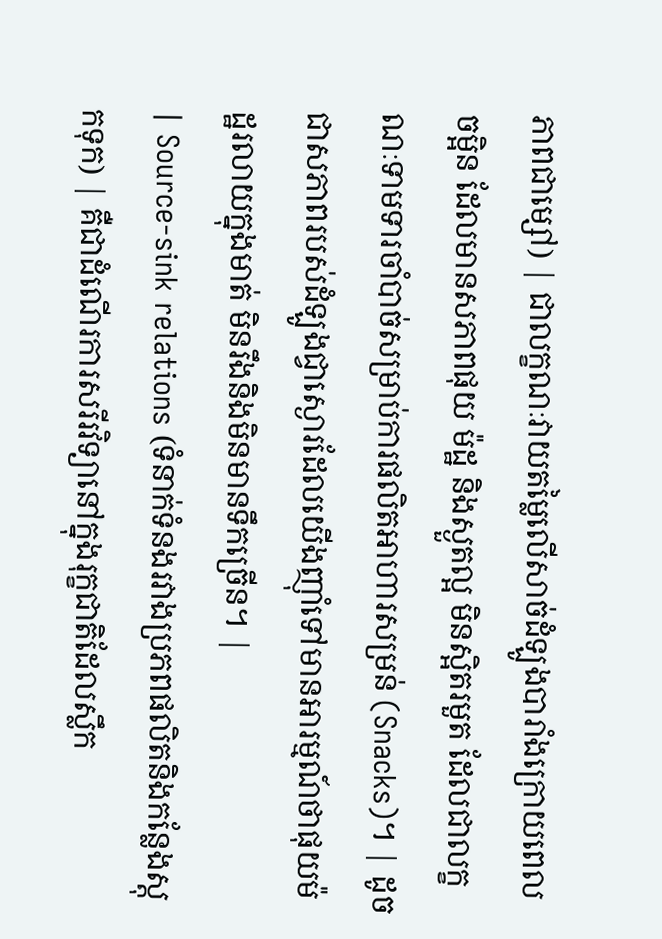ភាពជាម្សៅ) | ជាលក្ខណៈវាយតម្លៃលើសាច់ដំឡូងបារាំងក្រោយពេលចម្អិន ដែលមានសភាពផុយ ម៉ដ្ឋ និងស្ងួតល្អ មិនស្អិតរមួត ដែលជាលក្ខណៈទាមទារចាំបាច់សម្រាប់ការផលិតអាហារសម្រន់ (Snacks)។ | ដូចជាសភាពរបស់ដំឡូងជ្វាស្ងោរដែលយើងញ៉ាំទៅមានអារម្មណ៍ថាផុយម៉ដ្ឋរលាយក្នុងមាត់ មិនរឹងនិងមិនមានទឹកច្រើន។ |
| Source-sink relations (ទំនាក់ទំនងរវាងប្រភពផលិតនិងកន្លែងស្តុកទុក) | គឺជាដំណើរការសរីរវិទ្យានៅក្នុងរុក្ខជាតិដែលស្លឹក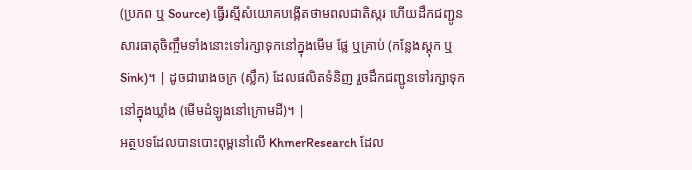(ប្រភព ឬ Source) ធ្វើរស្មីសំយោគបង្កើតថាមពលជាតិស្ករ ហើយដឹកជញ្ជូនសារធាតុចិញ្ចឹមទាំងនោះទៅរក្សាទុកនៅក្នុងមើម ផ្លែ ឬគ្រាប់ (កន្លែងស្តុក ឬ Sink)។ | ដូចជារោងចក្រ (ស្លឹក) ដែលផលិតទំនិញ រួចដឹកជញ្ជូនទៅរក្សាទុកនៅក្នុងឃ្លាំង (មើមដំឡូងនៅក្រោមដី)។ |
អត្ថបទដែលបានបោះពុម្ពនៅលើ KhmerResearch ដែល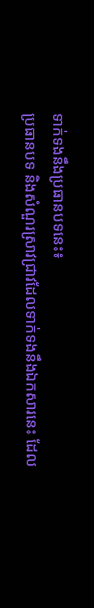ទាក់ទងនឹងប្រធានបទនេះ៖
ប្រធានបទ និងសំណួរស្រាវជ្រាវដែលទាក់ទងនឹងឯកសារនេះ ដែល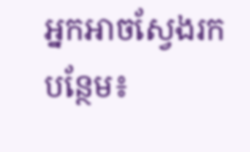អ្នកអាចស្វែងរកបន្ថែម៖